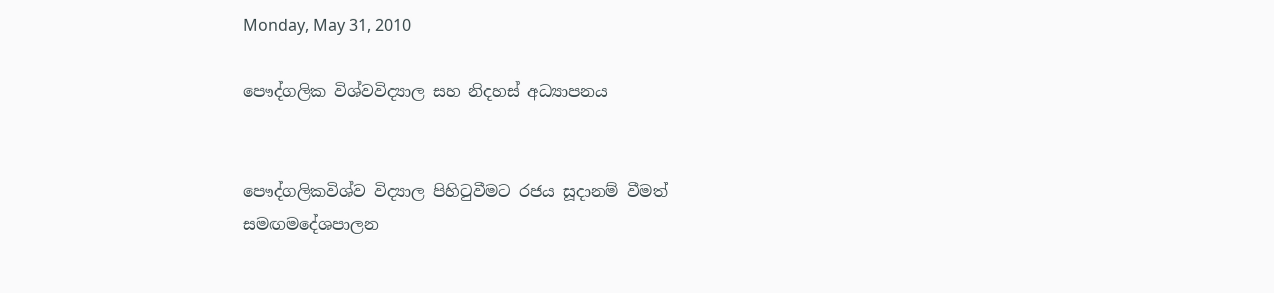Monday, May 31, 2010

පෞද්ගලික විශ්වවිද්‍යාල සහ නිදහස් අධ්‍යාපනය


පෞද්ගලිකවිශ්ව විද්‍යාල පිහිටුවීමට රජය සූදානම් වීමත්
සමඟමදේශපාලන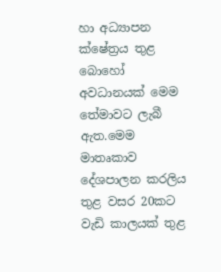හා අධ්‍යාපන ක්ෂේත්‍රය තුළ බොහෝ
අවධානයක් මෙම තේමාවට ලැබී ඇත.මෙම මාතෘකාව
දේශපාලන කරලිය තුළ වසර 20කට වැඩි කාලයක් තුළ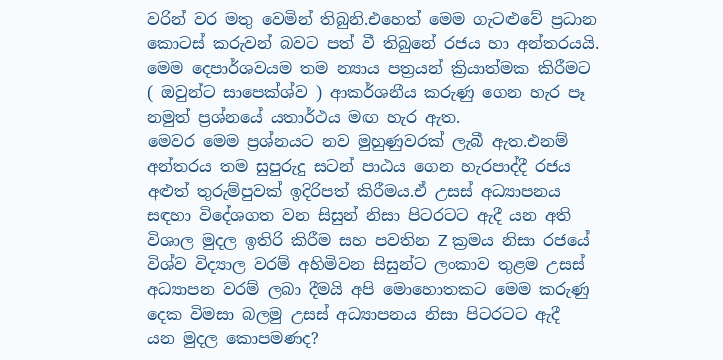වරින් වර මතු වෙමින් තිබුනි.එහෙත් මෙම ගැටළුවේ ප්‍රධාන
කොටස් කරුවන් බවට පත් වී තිබුනේ රජය හා අන්තරයයි.
මෙම දෙපාර්ශවයම තම න්‍යාය පත්‍රයන් ක්‍රියාත්මක කිරීමට
( ඔවුන්ට සාපෙක්ශ්ව ) ආකර්ශනීය කරුණු ගෙන හැර පෑ
නමුත් ප්‍රශ්නයේ යතාර්ථය මඟ හැර ඇත.
මෙවර මෙම ප්‍රශ්නයට නව මුහුණුවරක් ලැබී ඇත.එනම්
අන්තරය තම සුපුරුදු සටන් පාඨය ගෙන හැරපාද්දී රජය
අළුත් තුරුම්පුවක් ඉදිරිපත් කිරීමය.ඒ උසස් අධ්‍යාපනය
සඳහා විදේශගත වන සිසුන් නිසා පිටරටට ඇදී යන අති
විශාල මුදල ඉතිරි කිරීම සහ පවතින Z ක්‍රමය නිසා රජයේ
විශ්ව විද්‍යාල වරම් අහිමිවන සිසුන්ට ලංකාව තුළම උසස්
අධ්‍යාපන වරම් ලබා දීමයි අපි මොහොතකට මෙම කරුණු
දෙක විමසා බලමු උසස් අධ්‍යාපනය නිසා පිටරටට ඇදී
යන මුදල කොපමණද?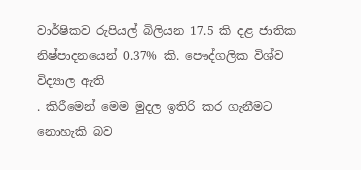වාර්ෂිකව රුපියල් බිලියන 17.5 කි දළ ජාතික
නිෂ්පාදනයෙන් 0.37% කි. පෞද්ගලික විශ්ව විද්‍යාල ඇති
. කිරීමෙන් මෙම මුදල ඉතිරි කර ගැනීමට නොහැකි බව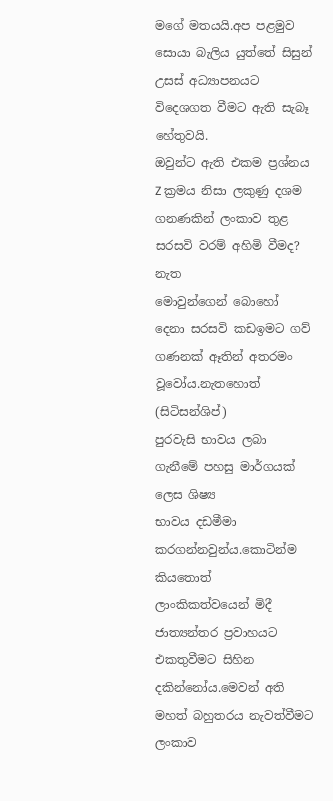මගේ මතයයි.අප පළමුව සොයා බැලිය යුත්තේ සිසුන්
උසස් අධ්‍යාපනයට විදෙශගත වීමට ඇති සැබෑ හේතුවයි.
ඔවුන්ට ඇති එකම ප්‍රශ්නය Z ක්‍රමය නිසා ලකුණු දශම
ගනණකින් ලංකාව තුළ සරසවි වරම් අහිමි වීමද? නැත
මොවුන්ගෙන් බොහෝ දෙනා සරසවි කඩඉමට ගව්
ගණනක් ඈතින් අතරමං වූවෝය.නැතහොත් (සිටිසන්ශිප්)
පුරවැසි භාවය ලබා ගැනීමේ පහසු මාර්ගයක් ලෙස ශිෂ්‍ය
භාවය දඩමීමා කරගන්නවුන්ය.කොටින්ම කියතොත්
ලාංකිකත්වයෙන් මිදී ජාත්‍යන්තර ප්‍රවාහයට එකතුවීමට සිහින
දකින්නෝය.මෙවන් අති මහත් බහුතරය නැවත්වීමට ලංකාව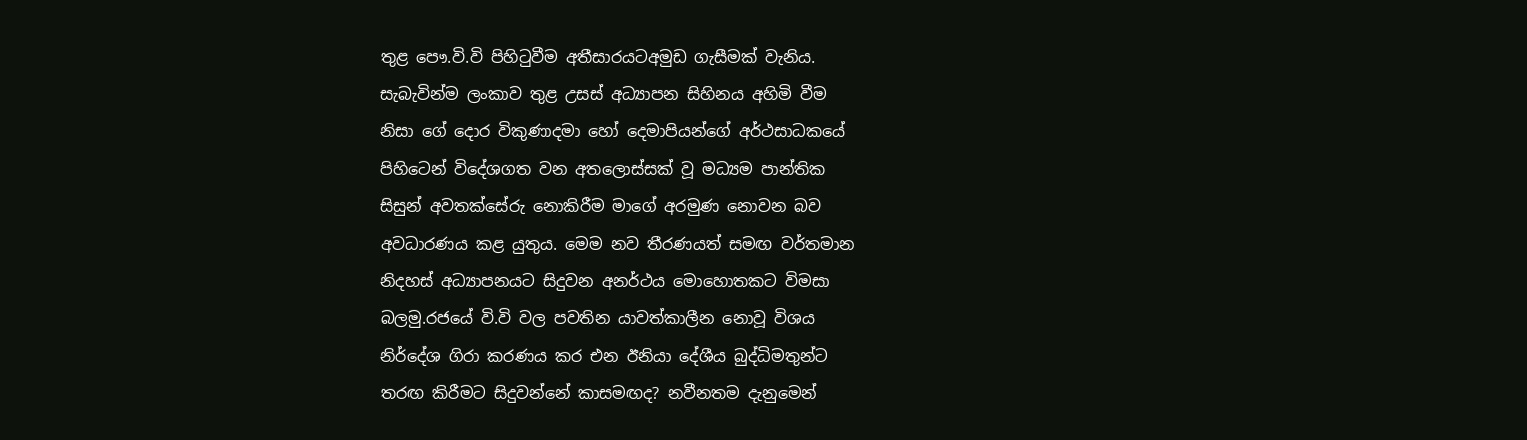තුළ පෞ.වි.වි පිහිටුවීම අතීසාරයටඅමුඩ ගැසීමක් වැනිය.
සැබැවින්ම ලංකාව තුළ උසස් අධ්‍යාපන සිහිනය අහිමි වීම
නිසා ගේ දොර විකුණාදමා හෝ දෙමාපියන්ගේ අර්ථසාධකයේ
පිහිටෙන් විදේශගත වන අතලොස්සක් වූ මධ්‍යම පාන්තික
සිසුන් අවතක්සේරු නොකිරීම මාගේ අරමුණ නොවන බව
අවධාරණය කළ යුතුය. මෙම නව තීරණයත් සමඟ වර්තමාන
නිදහස් අධ්‍යාපනයට සිදුවන අනර්ථය මොහොතකට විමසා
බලමු.රජයේ වි.වි වල පවතින යාවත්කාලීන නොවූ විශය
නිර්දේශ ගිරා කරණය කර එන ඊනියා දේශීය බුද්ධිමතුන්ට
තරඟ කිරීමට සිදුවන්නේ කාසමඟද? නවීනතම දැනුමෙන්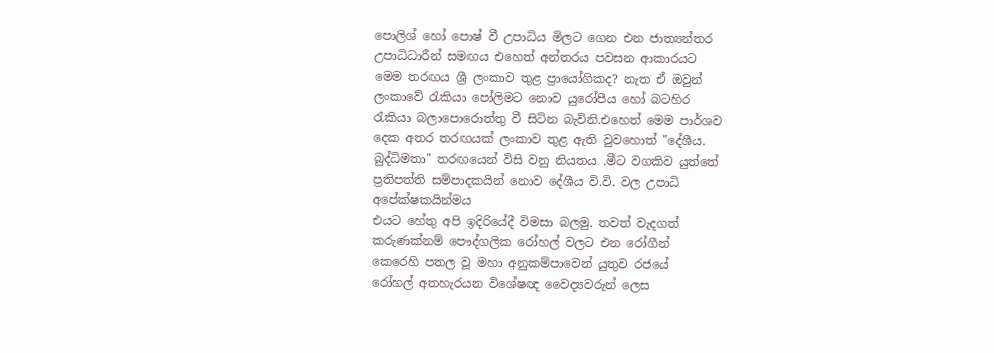පොලිශ් හෝ පොෂ් වී උපාධිය මිලට ගෙන එන ජාත්‍යන්තර
උපාධිධාරීන් සමඟය එහෙත් අන්තරය පවසන ආකාරයට
මෙම තරඟය ශ්‍රී ලංකාව තුළ ප්‍රායෝගිකද? නැත ඒ ඔවුන්
ලංකාවේ රැකියා පෝලිමට නොව යුරෝපීය හෝ බටහිර
රැකියා බලාපොරොත්තු වී සිටින බැවිනි.එහෙත් මෙම පාර්ශව
දෙක අතර තරඟයක් ලංකාව තුළ ඇති වුවහොත් "දේශීය.
බුද්ධිමතා" තරඟයෙන් විසි වනු නියතය .මීට වගකිව යුත්තේ
ප්‍රතිපත්ති සම්පාදකයින් නොව දේශීය වි.වි. වල උපාධි
අපේක්ෂකයින්මය
එයට හේතු අපි ඉදිරියේදී විමසා බලමු. තවත් වැදගත්
කරුණක්නම් පෞද්ගලික රෝහල් වලට එන රෝගීන්
කෙරෙහි පතල වූ මහා අනුකම්පාවෙන් යුතුව රජයේ
රෝහල් අතහැරයන විශේෂඥ වෛද්‍යවරුන් ලෙස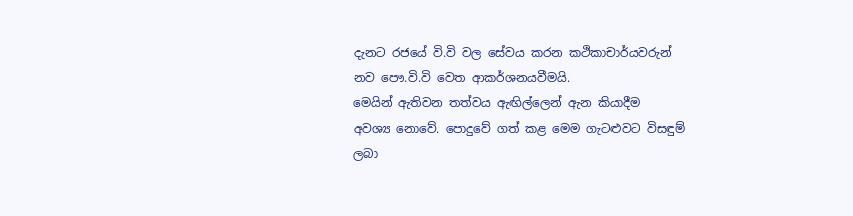දැනට රජයේ වි.වි වල සේවය කරන කථිකාචාර්යවරුන්
නව පෞ.වි.වි වෙත ආකර්ශනයවීමයි.
මෙයින් ඇතිවන තත්වය ඇඟිල්ලෙන් ඇන කියාදීම
අවශ්‍ය නොවේ. පොදුවේ ගත් කළ මෙම ගැටළුවට විසඳුම්
ලබා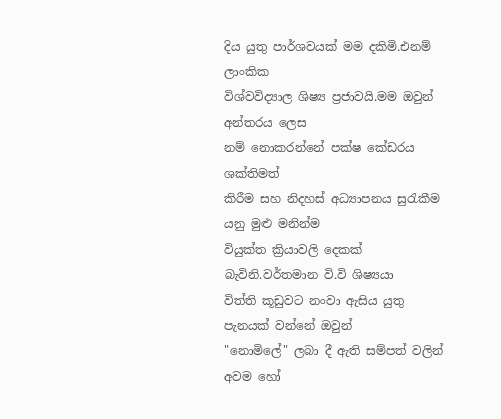දිය යුතු පාර්ශවයක් මම දකිමි.එනම් ලාංකික
විශ්වවිද්‍යාල ශිෂ්‍ය ප්‍රජාවයි.මම ඔවුන් අන්තරය ලෙස
නම් නොකරන්නේ පක්ෂ කේඩරය ශක්තිමත්
කිරීම සහ නිදහස් අධ්‍යාපනය සුරැකීම යනු මුළු මනින්ම
වියුක්ත ක්‍රියාවලි දෙකක් බැවිනි.වර්තමාන වි.වි ශිෂ්‍යයා
විත්ති කූඩුවට නංවා ඇසිය යුතු පැනයක් වන්නේ ඔවුන්
"නොමිලේ" ලබා දී ඇති සම්පත් වලින් අවම හෝ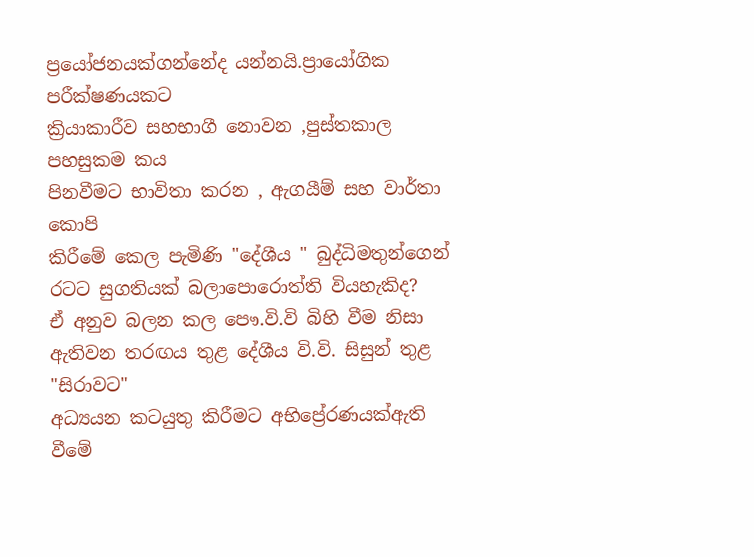ප්‍රයෝජනයක්ගන්නේද යන්නයි.ප්‍රායෝගික පරීක්ෂණයකට
ක්‍රියාකාරීව සහභාගී නොවන ,පුස්තකාල පහසුකම කය
පිනවීමට භාවිතා කරන , ඇගයීම් සහ වාර්තා කොපි
කිරීමේ කෙල පැමිණි "දේශීය " බුද්ධිමතුන්ගෙන්
රටට සුගතියක් බලාපොරොත්ති වියහැකිද?
ඒ අනුව බලන කල පෞ.වි.වි බිහි වීම නිසා
ඇතිවන තරඟය තුළ දේශීය වි.වි. සිසුන් තුළ "සිරාවට"
අධ්‍යයන කටයුතු කිරීමට අභිප්‍රේරණයක්ඇති වීමේ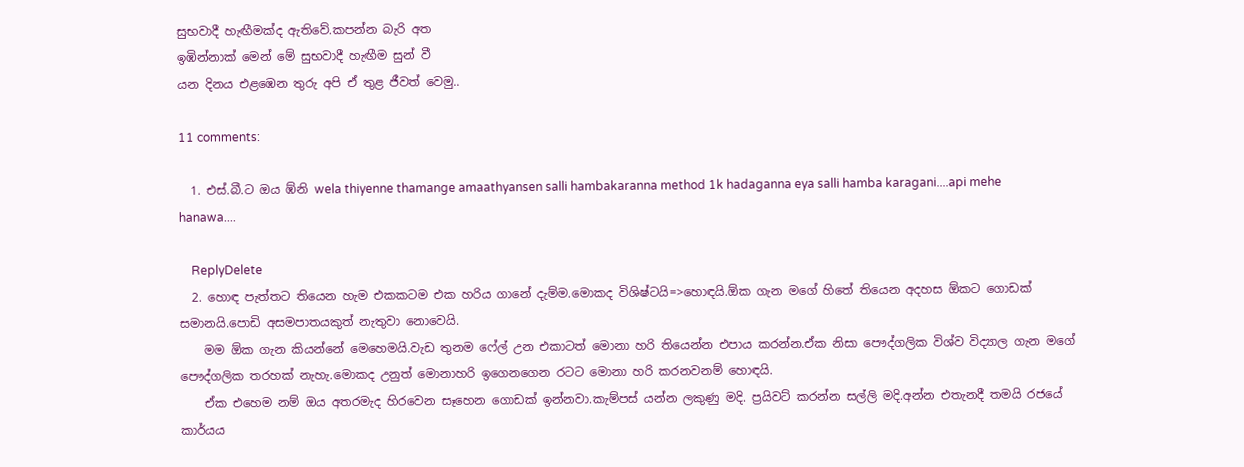සුභවාදී හැඟීමක්ද ඇතිවේ.කපන්න බැරි අත
ඉඹින්නාක් මෙන් මේ සුභවාදී හැඟීම සුන් වී
යන දිනය එළඹෙන තුරු අපි ඒ තුළ ජීවත් වෙමු..

11 comments:

  1. එස්.බී.ට ඔය ඹ්නි wela thiyenne thamange amaathyansen salli hambakaranna method 1k hadaganna eya salli hamba karagani....api mehe hanawa....

    ReplyDelete
  2. හොඳ පැත්තට තියෙන හැම එකකටම එක හරිය ගානේ දැම්ම.මොකද විශිෂ්ටයි=>හොඳයි.ඕක ගැන මගේ හිතේ තියෙන අදහස ඕකට ගොඩක් සමානයි.පොඩි අසමපාතයකුත් නැතුවා නොවෙයි.
    මම ඕක ගැන කියන්නේ මෙහෙමයි.වැඩ තුනම ෆේල් උන එකාටත් මොනා හරි තියෙන්න එපා‍ය කරන්න.ඒක නිසා පෞද්ගලික විශ්ව විද්‍යාල ගැන මගේ පෞද්ගලික තරහක් නැහැ.මොකද උනුත් මොනාහරි ඉගෙනගෙන රටට මොනා හරි කරනවනම් හොඳයි.
    ඒක එහෙම නම් ඔය අතරමැද හිරවෙන සෑහෙන ගොඩක් ඉන්නවා.කැම්පස් යන්න ලකුණු මදි. ප්‍රයිවට් කරන්න සල්ලි මදි.අන්න එතැනදී තමයි රජයේ කාර්යය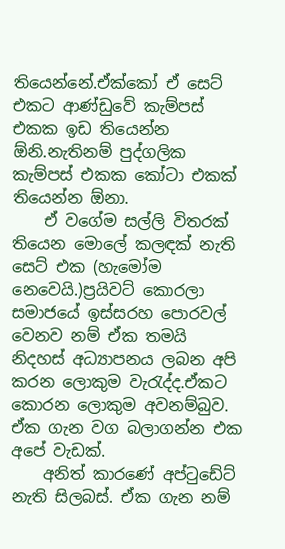තියෙන්නේ.ඒක්කෝ ඒ සෙට් එකට ආණ්ඩුවේ කැම්පස් එකක ඉඩ තියෙන්න ඕනි.නැතිනම් පුද්ගලික කැම්පස් එකක කෝටා එකක් තියෙන්න ඕනා.
    ඒ වගේම සල්ලි විතරක් තියෙන මොලේ කලඳක් නැති සෙට් එක (හැමෝම නෙවෙයි.)ප්‍රයිවට් කොරලා සමාජයේ ඉස්සරහ පොරවල් වෙනව නම් ඒක තමයි නිදහස් අධ්‍යාපනය ලබන අපි කරන ලොකුම වැරැද්ද.ඒකට කොරන ලොකුම අවනම්බුව. ඒක ගැන වග බලාගන්න එක අපේ වැඩක්.
    අනිත් කාරණේ අප්ටුඩේට් නැති සිලබස්. ඒක ගැන නම්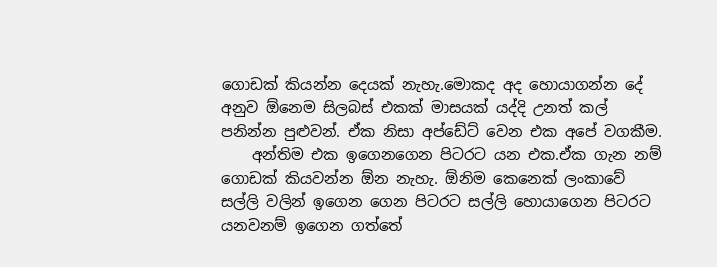ගොඩක් කියන්න දෙයක් නැහැ.මොකද අද හොයාගන්න දේ අනුව ඕනෙම සිලබස් එකක් මාසයක් යද්දි උනත් කල් පනින්න පුළුවන්. ඒක නිසා අප්ඩේට් වෙන එක අපේ වගකීම.
    අන්තිම එක ඉගෙනගෙන පිටරට යන එක.ඒක ගැන නම් ගොඩක් කියවන්න ඕන නැහැ. ඕනිම කෙනෙක් ලංකාවේ සල්ලි වලින් ඉගෙන ගෙන පිටරට සල්ලි හොයාගෙන පිටරට යනවනම් ඉගෙන ගත්තේ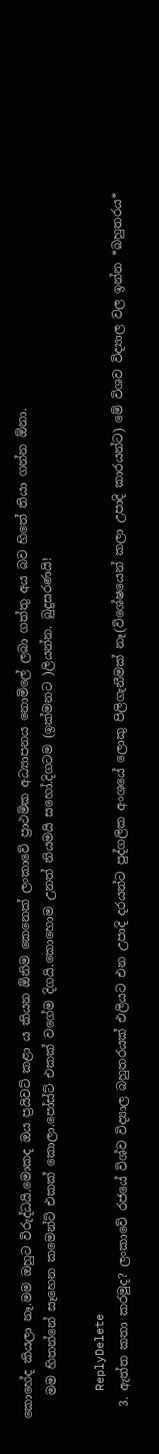කොහේද කියලා නෑ.මම ඔහුට විරුද්ධයි.මොකද ඔය ප්‍රයිවට් කළා ය කියන ඕනිම කෙනෙක් ලංකාවේ ප්‍රාථමික අධ්‍යාපනය නොමිලේ ලබා ගත්තු අය බව හිතේ තියා ගන්න ඕනා.
    මම හිතන්නේ සෑහෙන කමෙන්ට් එකක් කොලා.පෝස්ට් එකක් වගේම දිගයි.කොහොම උනත් නියමයි සහෝ.දිගටම (ඉක්මනට )ලියන්න. බුදුසරණයි!

    ReplyDelete
  3. ඇත්ත කතා කරමුද? ලංකාවේ රජයේ විශ්ව විද්‍යාල බහුතරයක් එලියට එන උපාදි දරයන්ට පුද්ගලික අංශයේ ලොකු පිලිගැනීමක් නෑ(විශේෂයෙන් කලා උපාදි කාරයන්ට) මේ විශව විද්‍යාල වල ඉන්න *බහුතරය*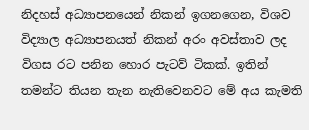නිදහස් අධ්‍යාපනයෙන් නිකන් ඉගනගෙන, විශව විද්‍යාල අධ්‍යාපනයත් නිකන් අරං අවස්තාව ලද විගස රට පනින හොර පැටව් ටිකක්. ඉතින් තමන්ට තියන තැන නැතිවෙනවට මේ අය කැමති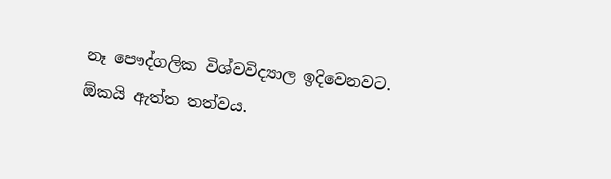නෑ පෞද්ගලික විශ්වවිද්‍යාල ඉදිවෙනවට. ඕකයි ඇත්ත තත්වය.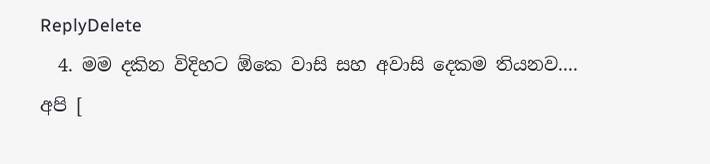ReplyDelete
  4. මම දකින විදිහට ඕකෙ වාසි සහ අවාසි දෙකම තියනව.... අපි [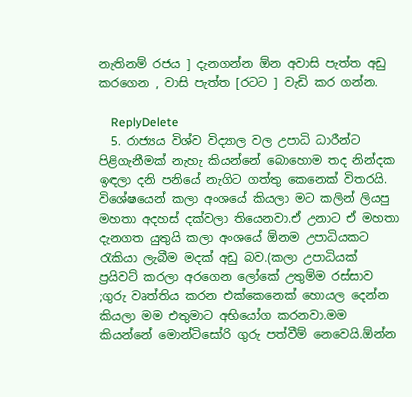නැතිනම් රජය ] දැනගන්න ඕන අවාසි පැත්ත අඩු කරගෙන , වාසි පැත්ත [රටට ] වැඩි කර ගන්න.

    ReplyDelete
  5. රාජ්‍යය විශ්ව විද්‍යාල වල උපාධි ධාරීන්ට පිළිගැනීමක් නැහැ කියන්නේ බොහොම තද නින්දක ඉඳලා දනි පනියේ නැගිට ගත්තු කෙනෙක් විතරයි. විශේෂයෙන් කලා අංශයේ කියලා මට කලින් ලියපු මහතා අදහස් දක්වලා තියෙනවා.ඒ උනාට ඒ මහතා දැනගත යුතුයි කලා අංශයේ ඕනම උපාධියකට රැකියා ලැබීම මදක් අඩු බව.(කලා උපාධියක් ප්‍රයිවට් කරලා අරගෙන ලෝකේ උතුම්ම රස්සාව ;ගුරු වෘත්තිය කරන එක්කෙනෙක් හොයල දෙන්න කියලා මම එතුමාට අභියෝග කරනවා.මම කියන්නේ මොන්ටිසෝරි ගුරු පත්වීම් නෙවෙයි.ඕන්න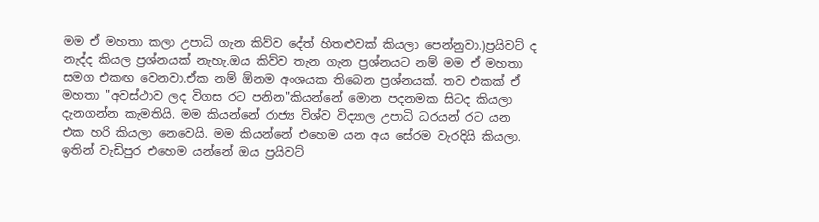මම ඒ මහතා කලා උපාධි ගැන කිව්ව දේත් හිතළුවක් කියලා පෙන්නුවා.)ප්‍රයිවට් ද නැද්ද කියල ප්‍රශ්නයක් නැහැ.ඔය කිව්ව තැන ගැන ප්‍රශ්නයට නම් මම ඒ මහතා සමග එකඟ වෙනවා.ඒක නම් ඕනම අංශයක තිබෙන ප්‍රශ්නයක්. තව එකක් ඒ මහතා "අවස්ථාව ලද විගස රට පනින"කියන්නේ මොන පදනමක සිටද කියලා දැනගන්න කැමතියි. මම කියන්නේ රාජ්‍ය විශ්ව විද්‍යාල උපාධි ධරයන් රට යන එක හරි කියලා නෙවෙයි. මම කියන්නේ එහෙම යන අය සේරම වැරදියි කියලා. ඉතින් වැඩිපුර එහෙම යන්නේ ඔය ප්‍රයිවට්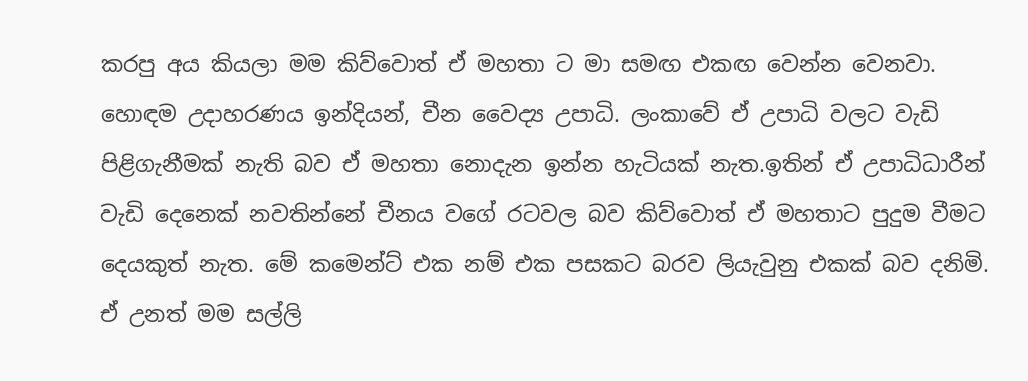කරපු අය කියලා මම කිව්වොත් ඒ මහතා ට මා සමඟ එකඟ වෙන්න වෙනවා. හොඳම උදාහරණය ඉන්දියන්, චීන වෛද්‍ය උපාධි. ලංකාවේ ඒ උපාධි වලට වැඩි පිළිගැනීමක් නැති බව ඒ මහතා නොදැන ඉන්න හැටියක් නැත.ඉතින් ඒ උපාධිධාරීන් වැඩි දෙනෙක් නවතින්නේ චීනය වගේ රටවල බව කිව්වොත් ඒ මහතාට පුදුම වීමට දෙයකුත් නැත. මේ කමෙන්ට් එක නම් එක පසකට බරව ලියැවුනු එකක් බව දනිමි. ඒ උනත් මම සල්ලි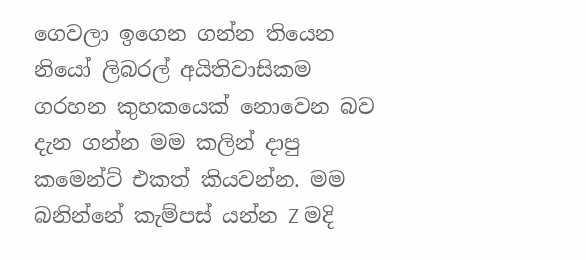ගෙවලා ඉගෙන ගන්න තියෙන නියෝ ලිබරල් අයිතිවාසිකම ගරහන කුහකයෙක් නොවෙන බව දැන ගන්න මම කලින් දාපු කමෙන්ට් එකත් කියවන්න. මම බනින්නේ කැම්පස් යන්න Z මදි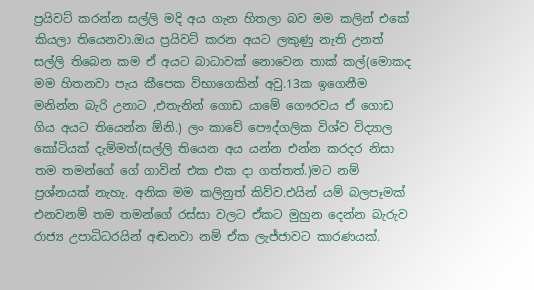ප්‍රයිවට් කරන්න සල්ලි මදි අය ගැන හිතලා බව මම කලින් එකේ කියලා තියෙනවා.ඔය ප්‍රයිවට් කරන අයට ලකුණු නැති උනත් සල්ලි තිබෙන කම ඒ අයට බාධාවක් නොවෙන තාක් කල්(මොකද මම හිතනවා පැය කීපෙක විභාගෙකින් අවු.13ක ඉගෙනීම මනින්න බැරි උනාට ,එතැනින් ගොඩ යාමේ ගෞරවය ඒ ගොඩ ගිය අයට තියෙන්න ඕනි.) ලං කාවේ පෞද්ගලික විශ්ව විද්‍යාල කෝටියක් දැම්මත්(සල්ලි තියෙන අය යන්න එන්න කරදර නිසා තම තමන්ගේ ගේ ගාවින් එක එක දා ගත්තත්.)මට නම් ප්‍රශ්නයක් නැහැ. අනික මම කලිනුත් කිව්ව.එයින් යම් බලපෑමක් එනවනම් තම තමන්ගේ රස්සා වලට ඒකට මුහුන දෙන්න බැරුව රාජ්‍ය උපාධිධරයින් අඬනවා නම් ඒක ලැජ්ජාවට කාරණයක්.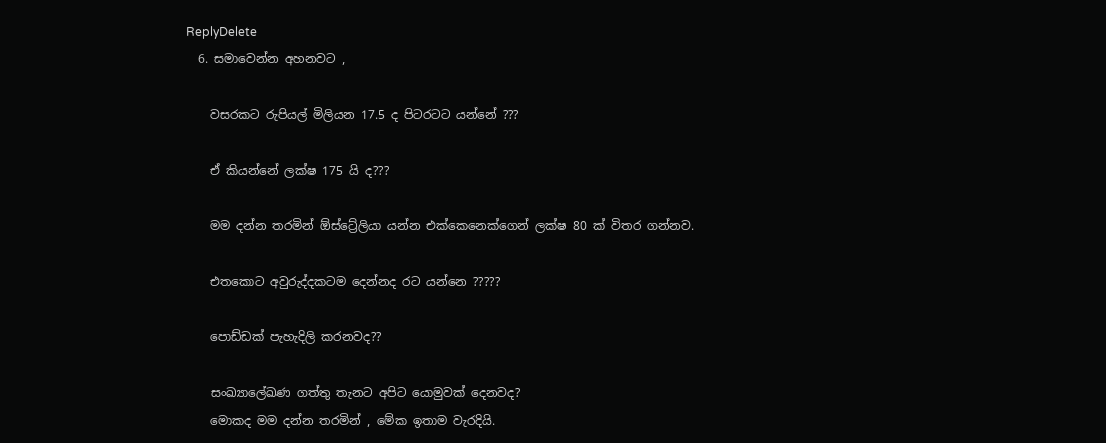ReplyDelete
  6. සමාවෙන්න අහනවට ,

    වසරකට රුපියල් මිලියන 17.5 ද පිටරටට යන්නේ ???

    ඒ කියන්නේ ලක්ෂ 175 යි ද???

    මම දන්න තරමින් ඕස්ට්‍රේලියා යන්න එක්කෙනෙක්ගෙන් ලක්ෂ 80 ක් විතර ගන්නව.

    එතකොට අවුරුද්දකටම දෙන්නද රට යන්නෙ ?????

    පොඩ්ඩක් පැහැදිලි කරනවද??

    සංඛ්‍යාලේඛණ ගත්තු තැනට අපිට යොමුවක් දෙනවද?
    මොකද මම දන්න තරමින් , මේක ඉතාම වැරදියි.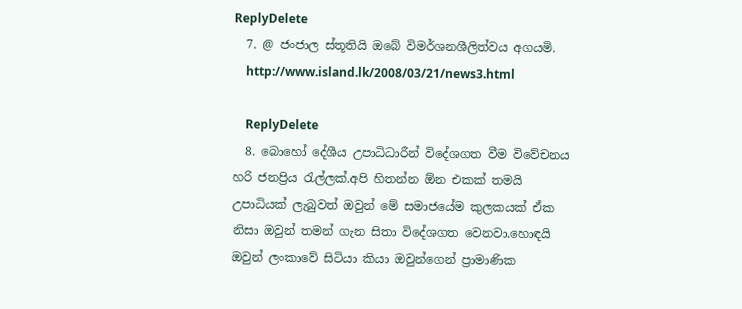ReplyDelete
  7. @ ජංජාල ස්තූතියි ඔබේ විමර්ශනශීලිත්වය අගයමි.
    http://www.island.lk/2008/03/21/news3.html

    ReplyDelete
  8. බොහෝ දේශීය උපාධිධාරීන් විදේශගත වීම විවේචනය හරි ජනප්‍රිය රැල්ලක්.අපි හිතන්න ඕන එකක් තමයි උපාධියක් ලැබුවත් ඔවුන් මේ සමාජයේම කුලකයක් ඒක නිසා ඔවුන් තමන් ගැන සිතා විදේශගත වෙනවා.හොඳයි ඔවුන් ලංකාවේ සිටියා කියා ඔවුන්ගෙන් ප්‍රාමාණික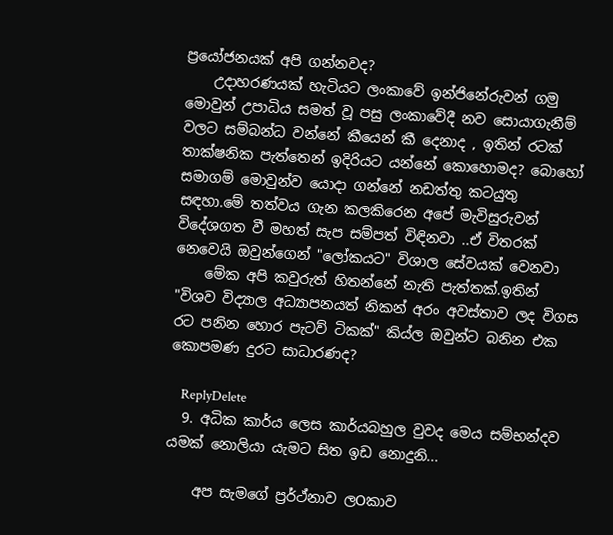ප්‍රයෝජනයක් අපි ගන්නවද?
    උදාහරණයක් හැටියට ලංකාවේ ඉන්ජිනේරුවන් ගමු මොවුන් උපාධිය සමත් වූ පසු ලංකාවේදී නව සොයාගැනීම් වලට සම්බන්ධ වන්නේ කීයෙන් කී දෙනාද , ඉතින් රටක් තාක්ෂනික පැත්තෙන් ඉදිරියට යන්නේ කොහොමද? බොහෝ සමාගම් මොවුන්ව යොදා ගන්නේ නඩත්තු කටයුතු සඳහා.මේ තත්වය ගැන කලකිරෙන අපේ මැවිසුරුවන් විදේශගත වී මහත් සැප සම්පත් විඳිනවා ..ඒ විතරක් නෙවෙයි ඔවුන්ගෙන් "ලෝකයට" විශාල සේවයක් වෙනවා
    මේක අපි කවුරුත් හිතන්නේ නැති පැත්තක්.ඉතින් "විශව විද්‍යාල අධ්‍යාපනයත් නිකන් අරං අවස්තාව ලද විගස රට පනින හොර පැටව් ටිකක්" කිය්ල ඔවුන්ට බනින එක කොපමණ දුරට සාධාරණද?

    ReplyDelete
  9. අධික කාර්ය ලෙස කාර්යබහුල වුවද මෙය සම්භන්දව යමක් නොලියා යැමට සිත ඉඩ නොදුනි...

    අප සැමගේ ප්‍රර්ථ්නාව ලOකාව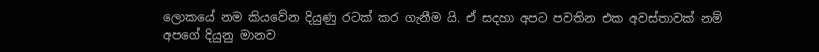ලොකයේ නම කියවේන දියුණු රටක් කර ගැනීම යි. ඒ සදහා අපට පවතින එක අවස්තාවක් නම් අපගේ දියුනු මානව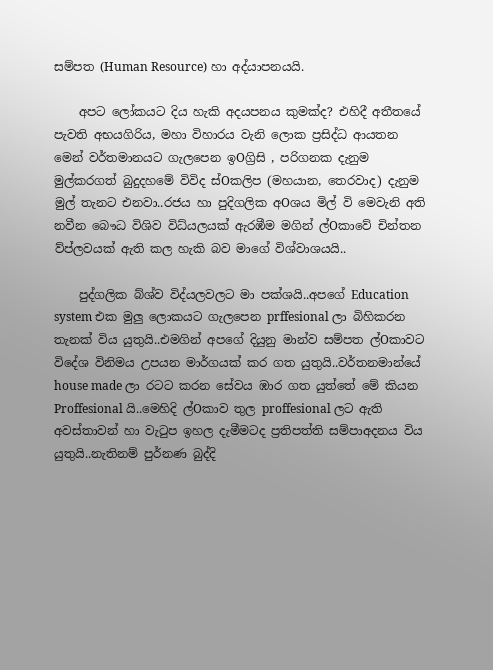සම්පත (Human Resource) හා අද්යාපනයයි.

    අපට ලෝකයට දිය හැකි අදයපනය කුමක්ද? එහිදී අතීතයේ පැවති අභයගිරිය, මහා විහාරය වැනි ලොක ප්‍රසිද්ධ ආයතන මෙන් වර්තමානයට ගැලපෙන ඉOග්‍රිසි , පරිගනක දැනුම මුල්කරගත් බුදුදහමේ විවිද ස්Oකලිප (මහයාන, තෙරවාද) දැනුම මුල් තැනට එනවා..රජය හා පුදිගලික අOශය මිල් වි මෙවැනි අති නවීන බෞධ විශිව විධ්යලයක් ඇරඹීම මගින් ල්Oකාවේ චින්තන ව්ප්ලවයක් ඇති කල හැකි බව මාගේ විශ්වාශයයි..

    පුද්ගලික බ්ශ්ව විද්යලවලට මා පක්ශයි..අපගේ Education system එක මුලු ලොකයට ගැලපෙන prffesional ලා බිහිකරන තැනක් විය යුතුයි..එමගින් අපගේ දියුනු මාන්ව සම්පත ල්Oකාවට විදේශ විනිමය උපයන මාර්ගයක් කර ගත යුතුයි..වර්තනමාන්යේ house made ලා රටට කරන සේවය ඹාර ගත යුත්තේ මේ කියන Proffesional යි..මෙහිදි ල්Oකාව තුල proffesional ලට ඇති අවස්තාවන් හා වැටුප ඉහල දැමීමටද ප්‍රතිපත්ති සම්පාඅදනය විය යුතුයි..නැතිනම් පුර්නණ බුද්දි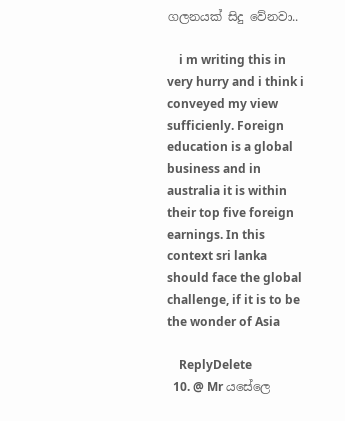ගලනයක් සිදු වේනවා..

    i m writing this in very hurry and i think i conveyed my view sufficienly. Foreign education is a global business and in australia it is within their top five foreign earnings. In this context sri lanka should face the global challenge, if it is to be the wonder of Asia

    ReplyDelete
  10. @ Mr යසේලෙ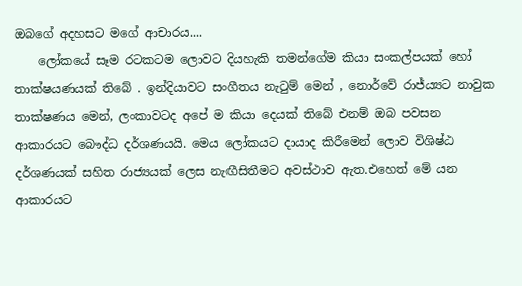ඔබගේ අදහසට මගේ ආචාරය....
    ලෝකයේ සෑම රටකටම ලොවට දියහැකි තමන්ගේම කියා සංකල්පයක් හෝ තාක්ෂයණයක් තිබේ . ඉන්දියාවට සංගීතය නැටුම් මෙන් , නොර්වේ රාජ්ය්‍යට නාවුක තාක්ෂණය මෙන්, ලංකාවටද අපේ ම කියා දෙයක් තිබේ එනම් ඔබ පවසන ආකාරයට බෞද්ධ දර්ශණයයි. මෙය ලෝකයට දායාද කිරීමෙන් ලොව විශිෂ්ඨ දර්ශණයක් සහිත රාජ්‍යයක් ලෙස නැඟීසිතීමට අවස්ථාව ඇත.එහෙත් මේ යන ආකාරයට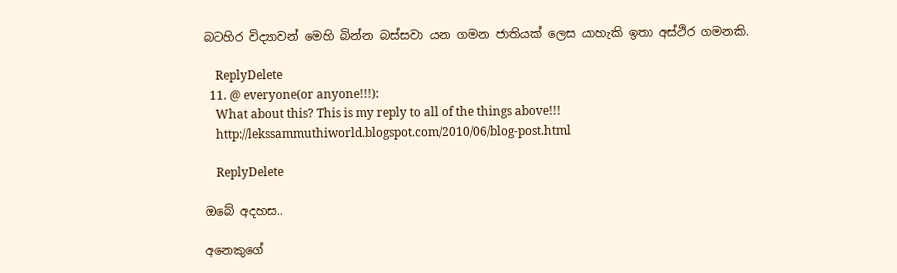බටහිර විද්‍යාවන් මෙහි බින්න බස්සවා යන ගමන ජාතියක් ලෙස යාහැකි ඉතා අස්ථිර ගමනකි.

    ReplyDelete
  11. @ everyone(or anyone!!!):
    What about this? This is my reply to all of the things above!!!
    http://lekssammuthiworld.blogspot.com/2010/06/blog-post.html

    ReplyDelete

ඔබේ අදහස..

අනෙකුගේ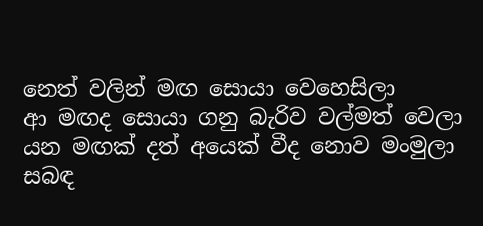නෙත් වලින් මඟ සොයා වෙහෙසිලා
ආ මඟද සොයා ගනු බැරිව වල්මත් වෙලා
යන මඟක් දත් අයෙක් වීද නොව මංමුලා
සබඳ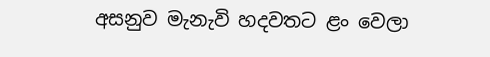අසනුව මැනැවි හදවතට ළං වෙලා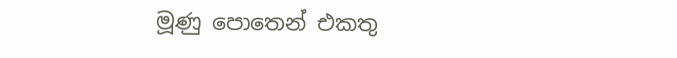මූණු පොතෙන් එකතු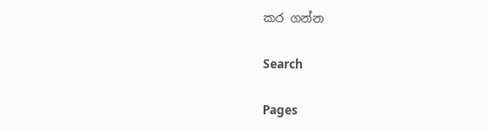කර ගන්න

Search

Pages